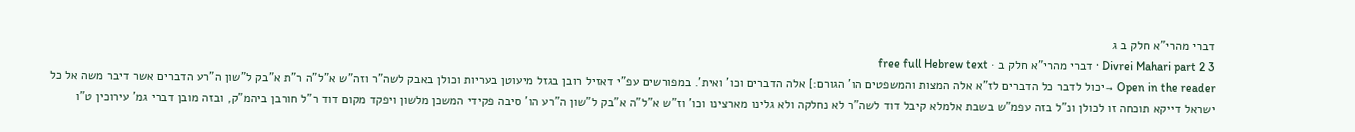דברי מהרי"א חלק ב ג
Divrei Mahari part 2 3 · דברי מהרי"א חלק ב · free full Hebrew text
Open in the reader →יכול לדבר כל הדברים לז"א אלה המצות והמשפטים הו' הגורם:] אלה הדברים וכו' ואית'. במפורשים עפ"י דאזיל רובן בגזל מיעוטן בעריות וכולן באבק לשה"ר וזה"ש א"ל"ה ר"ת א"בק ל"שון ה"רע הדברים אשר דיבר משה אל כל ישראל דייקא תוכחה זו לכולן ונ"ל בזה עפמ"ש בשבת אלמלא קיבל דוד לשה"ר לא נחלקה ולא גלינו מארצינו וכו' וז"ש א"ל"ה א"בק ל"שון ה"רע הו' סיבה פקידי המשכן מלשון ויפקד מקום דוד ר"ל חורבן ביהמ"ק, ובזה מובן דברי גמ' עירוכין ט"ו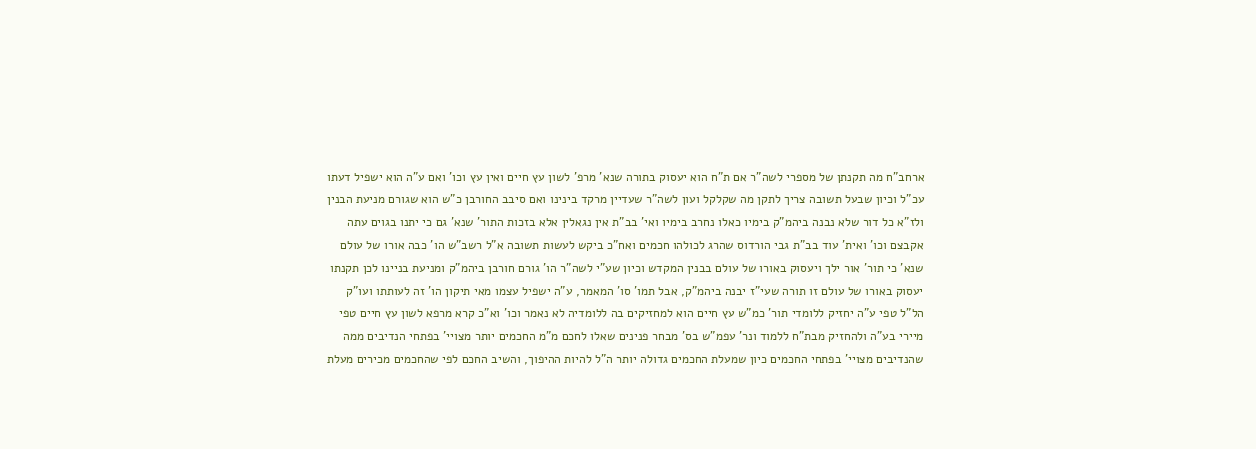ארחב"ח מה תקנתן של מספרי לשה"ר אם ת"ח הוא יעסוק בתורה שנא' מרפ' לשון עץ חיים ואין עץ וכו' ואם ע"ה הוא ישפיל דעתו עכ"ל וכיון שבעל תשובה צריך לתקן מה שקלקל ועון לשה"ר שעדיין מרקד בינינו ואם סיבב החורבן כ"ש הוא שגורם מניעת הבנין ולז"א כל דור שלא נבנה ביהמ"ק בימיו כאלו נחרב בימיו ואי' בב"ת אין נגאלין אלא בזכות התור' שנא' גם כי יתנו בגוים עתה אקבצם וכו' ואית' עוד בב"ת גבי הורדוס שהרג לכולהו חכמים ואח"כ ביקש לעשות תשובה א"ל רשב"ש הו' כבה אורו של עולם שנא' כי תור' אור ילך ויעסוק באורו של עולם בבנין המקדש וכיון שע"י לשה"ר הו' גורם חורבן ביהמ"ק ומניעת בניינו לכן תקנתו יעסוק באורו של עולם זו תורה שעי"ז יבנה ביהמ"ק, אבל תמו' סו' המאמר, ע"ה ישפיל עצמו מאי תיקון הו' זה לעותתו ועו"ק הל"ל טפי ע"ה יחזיק ללומדי תור' כמ"ש עץ חיים הוא למחזיקים בה ללומדיה לא נאמר וכו' וא"כ קרא מרפא לשון עץ חיים טפי מיירי בע"ה ולהחזיק מבת"ח ללמוד ונר' עפמ"ש בס' מבחר פנינים שאלו לחכם מ"מ החכמים יותר מצויי' בפתחי הנדיבים ממה שהנדיבים מצויי' בפתחי החכמים כיון שמעלת החכמים גדולה יותר ה"ל להיות ההיפוך, והשיב החכם לפי שהחכמים מכירים מעלת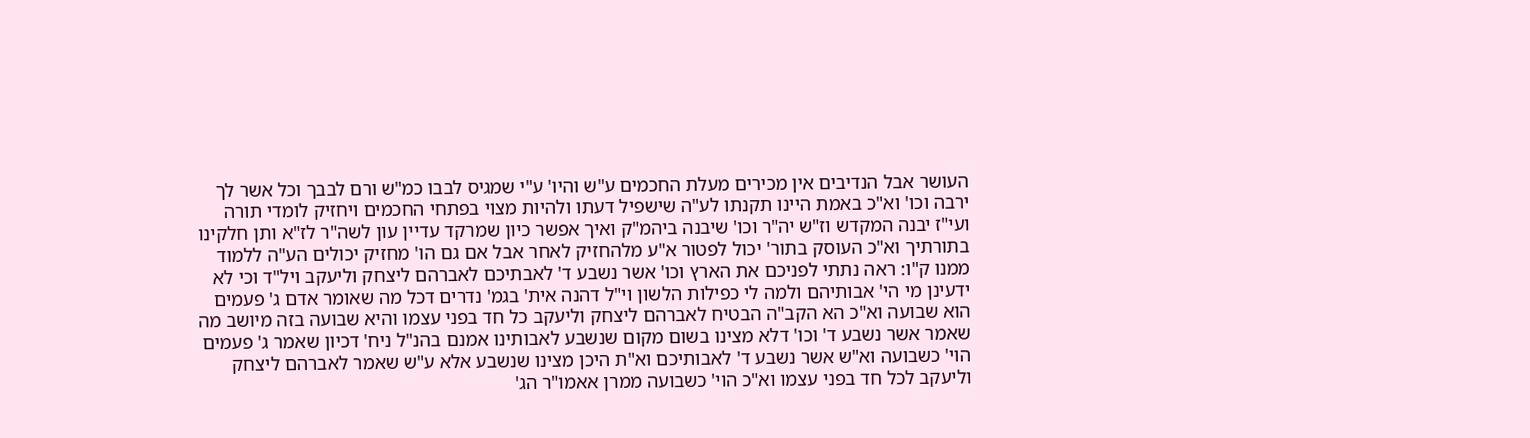העושר אבל הנדיבים אין מכירים מעלת החכמים ע"ש והיו' ע"י שמגיס לבבו כמ"ש ורם לבבך וכל אשר לך ירבה וכו' וא"כ באמת היינו תקנתו לע"ה שישפיל דעתו ולהיות מצוי בפתחי החכמים ויחזיק לומדי תורה ועי"ז יבנה המקדש וז"ש יה"ר וכו' שיבנה ביהמ"ק ואיך אפשר כיון שמרקד עדיין עון לשה"ר לז"א ותן חלקינו בתורתיך וא"כ העוסק בתור' יכול לפטור א"ע מלהחזיק לאחר אבל אם גם הו' מחזיק יכולים הע"ה ללמוד ממנו ק"ו: ראה נתתי לפניכם את הארץ וכו' אשר נשבע ד' לאבתיכם לאברהם ליצחק וליעקב ויל"ד וכי לא ידעינן מי הי' אבותיהם ולמה לי כפילות הלשון וי"ל דהנה אית' בגמ' נדרים דכל מה שאומר אדם ג' פעמים הוא שבועה וא"כ הא הקב"ה הבטיח לאברהם ליצחק וליעקב כל חד בפני עצמו והיא שבועה בזה מיושב מה שאמר אשר נשבע ד' וכו' דלא מצינו בשום מקום שנשבע לאבותינו אמנם בהנ"ל ניח' דכיון שאמר ג' פעמים הוי' כשבועה וא"ש אשר נשבע ד' לאבותיכם וא"ת היכן מצינו שנשבע אלא ע"ש שאמר לאברהם ליצחק וליעקב לכל חד בפני עצמו וא"כ הוי' כשבועה ממרן אאמו"ר הג'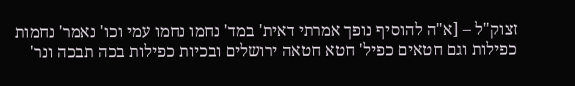זצוק"ל – [א"ה להוסיף נופך אמרתי דאית' במד' נחמו נחמו עמי וכו' נאמר' נחמות כפילות וגם חטאים כפיל' חטא חטאה ירושלים ובכיות כפילות בכה תבכה ונר'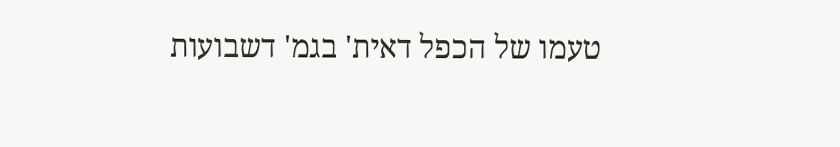טעמו של הכפל דאית' בגמ' דשבועות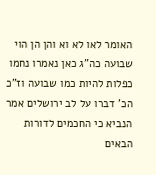האומר לאו לא וא והן הן הוי שבועה כה"ג כאן נאמרו נחמו כפלות להיות כמו שבועה וז"כ הכ' דברו על לב ירושלים אמר הנביא כי החכמים לדורות הבאים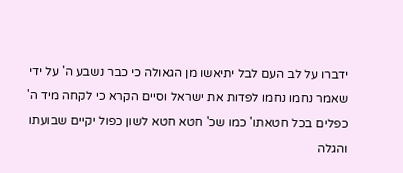ידברו על לב העם לבל יתיאשו מן הגאולה כי כבר נשבע ה' על ידי שאמר נחמו נחמו לפדות את ישראל וסיים הקרא כי לקחה מיד ה' כפלים בכל חטאתו' כמו שכ' חטא חטא לשון כפול יקיים שבועתו והגלה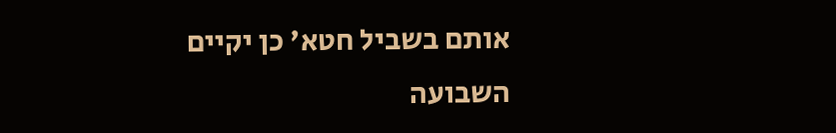אותם בשביל חטא' כן יקיים השבועה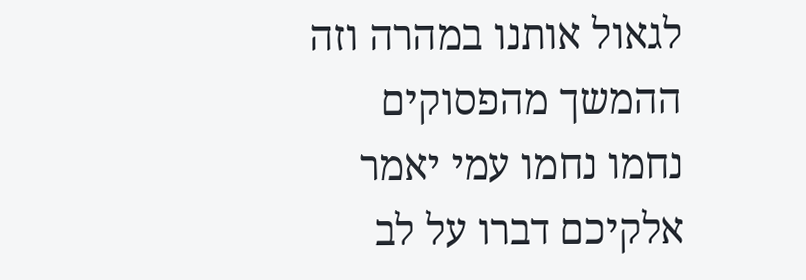לגאול אותנו במהרה וזה ההמשך מהפסוקים נחמו נחמו עמי יאמר אלקיכם דברו על לב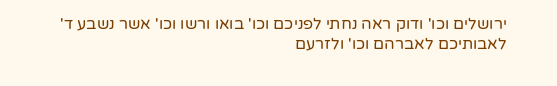ירושלים וכו' ודוק ראה נחתי לפניכם וכו' בואו ורשו וכו' אשר נשבע ד' לאבותיכם לאברהם וכו' ולזרעם